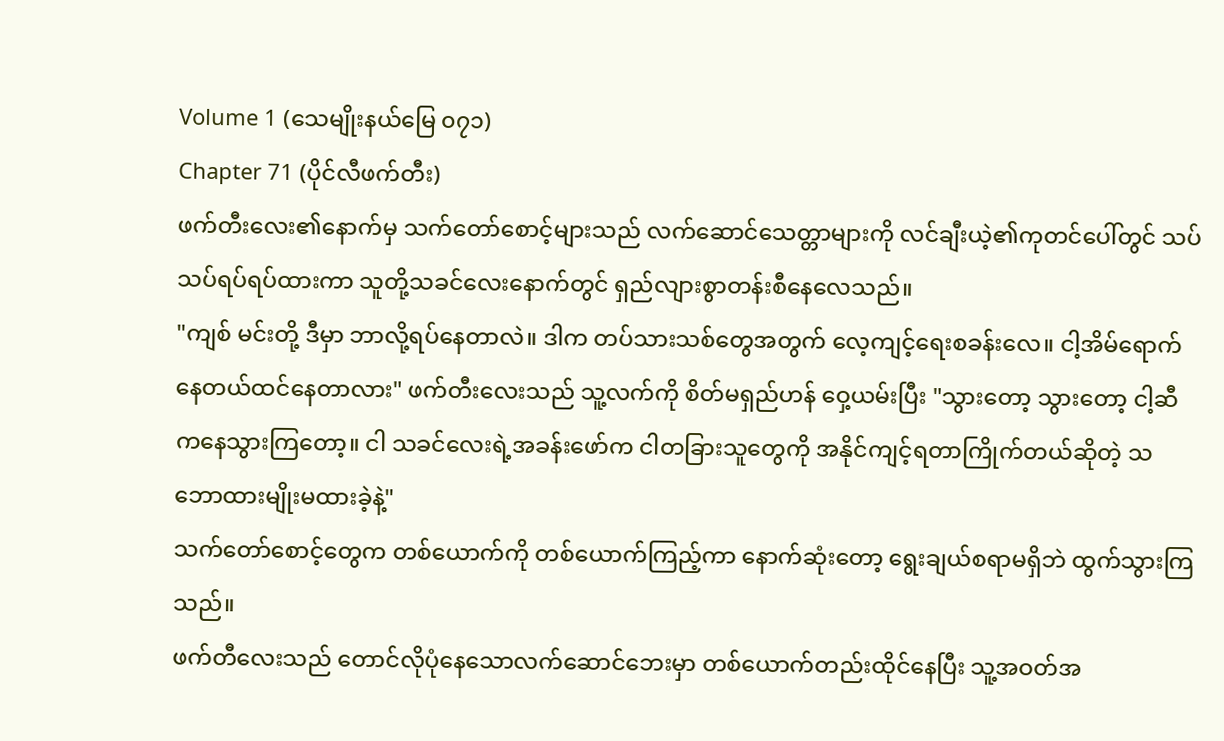Volume 1 (သေမျိုးနယ်မြေ ၀၇၁)
Chapter 71 (ပိုင်လီဖက်တီး)
ဖက်တီးလေး၏နောက်မှ သက်တော်စောင့်များသည် လက်ဆောင်သေတ္တာများကို လင်ချီးယဲ့၏ကုတင်ပေါ်တွင် သပ်သပ်ရပ်ရပ်ထားကာ သူတို့သခင်လေးနောက်တွင် ရှည်လျားစွာတန်းစီနေလေသည်။
"ကျစ် မင်းတို့ ဒီမှာ ဘာလို့ရပ်နေတာလဲ။ ဒါက တပ်သားသစ်တွေအတွက် လေ့ကျင့်ရေးစခန်းလေ။ ငါ့အိမ်ရောက်နေတယ်ထင်နေတာလား" ဖက်တီးလေးသည် သူ့လက်ကို စိတ်မရှည်ဟန် ဝှေ့ယမ်းပြီး "သွားတော့ သွားတော့ ငါ့ဆီကနေသွားကြတော့။ ငါ သခင်လေးရဲ့အခန်းဖော်က ငါတခြားသူတွေကို အနိုင်ကျင့်ရတာကြိုက်တယ်ဆိုတဲ့ သဘောထားမျိုးမထားခဲ့နဲ့"
သက်တော်စောင့်တွေက တစ်ယောက်ကို တစ်ယောက်ကြည့်ကာ နောက်ဆုံးတော့ ရွေးချယ်စရာမရှိဘဲ ထွက်သွားကြသည်။
ဖက်တီလေးသည် တောင်လိုပုံနေသောလက်ဆောင်ဘေးမှာ တစ်ယောက်တည်းထိုင်နေပြီး သူ့အဝတ်အ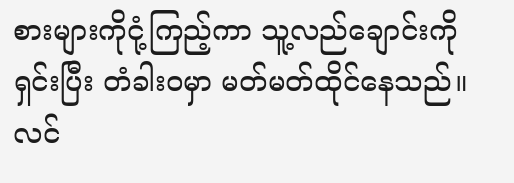စားများကိုငုံ့ကြည့်ကာ သူ့လည်ချောင်းကိုရှင်းပြီး တံခါးဝမှာ မတ်မတ်ထိုင်နေသည်။
လင်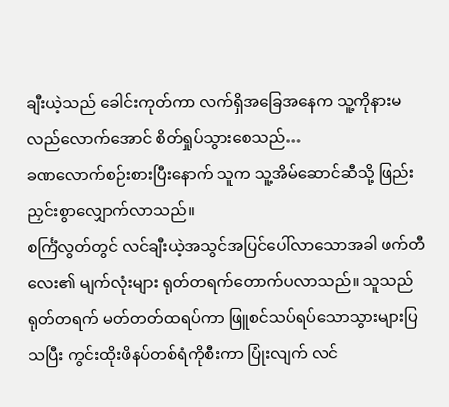ချီးယဲ့သည် ခေါင်းကုတ်ကာ လက်ရှိအခြေအနေက သူ့ကိုနားမလည်လောက်အောင် စိတ်ရှုပ်သွားစေသည်…
ခဏလောက်စဉ်းစားပြီးနောက် သူက သူ့အိမ်ဆောင်ဆီသို့ ဖြည်းညှင်းစွာလျှောက်လာသည်။
စင်္ကြံလွတ်တွင် လင်ချီးယဲ့အသွင်အပြင်ပေါ်လာသောအခါ ဖက်တီလေး၏ မျက်လုံးများ ရုတ်တရက်တောက်ပလာသည်။ သူသည် ရုတ်တရက် မတ်တတ်ထရပ်ကာ ဖြူစင်သပ်ရပ်သောသွားများပြသပြီး ကွင်းထိုးဖိနပ်တစ်ရံကိုစီးကာ ပြုံးလျက် လင်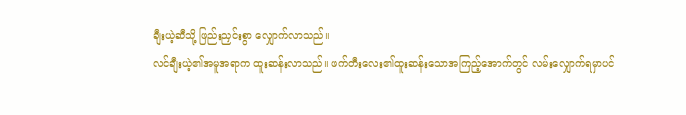ချီးယဲ့ဆီသို့ ဖြည်းညှင်းစွာ လျှောက်လာသည်။
လင်ချီးယဲ့၏အမူအရာက ထူးဆန်းလာသည်။ ဖက်တီးလေး၏ထူးဆန်းသောအကြည့်အောက်တွင် လမ်းလျှောက်ရမှာပင်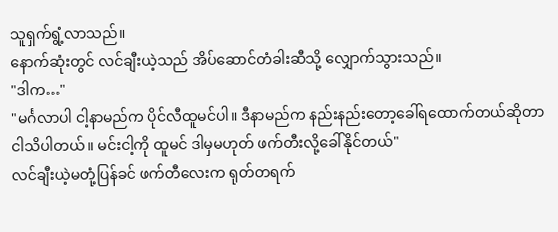သူရှက်ရွံ့လာသည်။
နောက်ဆုံးတွင် လင်ချီးယဲ့သည် အိပ်ဆောင်တံခါးဆီသို့ လျှောက်သွားသည်။
"ဒါက…"
"မင်္ဂလာပါ ငါ့နာမည်က ပိုင်လီထူမင်ပါ။ ဒီနာမည်က နည်းနည်းတော့ခေါ်ရထောက်တယ်ဆိုတာ ငါသိပါတယ်။ မင်းငါ့ကို ထူမင် ဒါမှမဟုတ် ဖက်တီးလို့ခေါ်နိုင်တယ်"
လင်ချီးယဲ့မတုံ့ပြန်ခင် ဖက်တီလေးက ရုတ်တရက်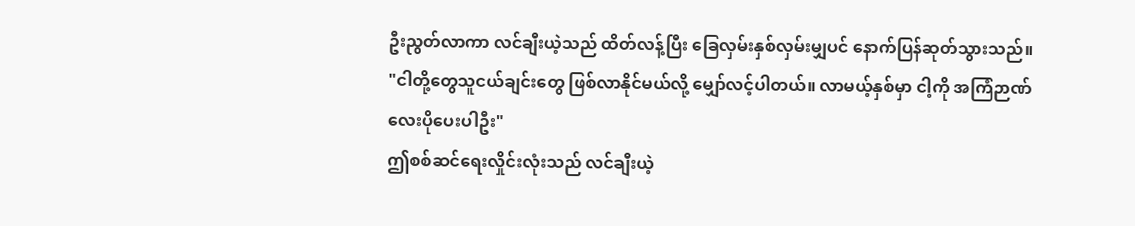ဦးညွတ်လာကာ လင်ချီးယဲ့သည် ထိတ်လန့်ပြီး ခြေလှမ်းနှစ်လှမ်းမျှပင် နောက်ပြန်ဆုတ်သွားသည်။
"ငါတို့တွေသူငယ်ချင်းတွေ ဖြစ်လာနိုင်မယ်လို့ မျှော်လင့်ပါတယ်။ လာမယ့်နှစ်မှာ ငါ့ကို အကြံဉာဏ်လေးပိုပေးပါဦး"
ဤစစ်ဆင်ရေးလှိုင်းလုံးသည် လင်ချီးယဲ့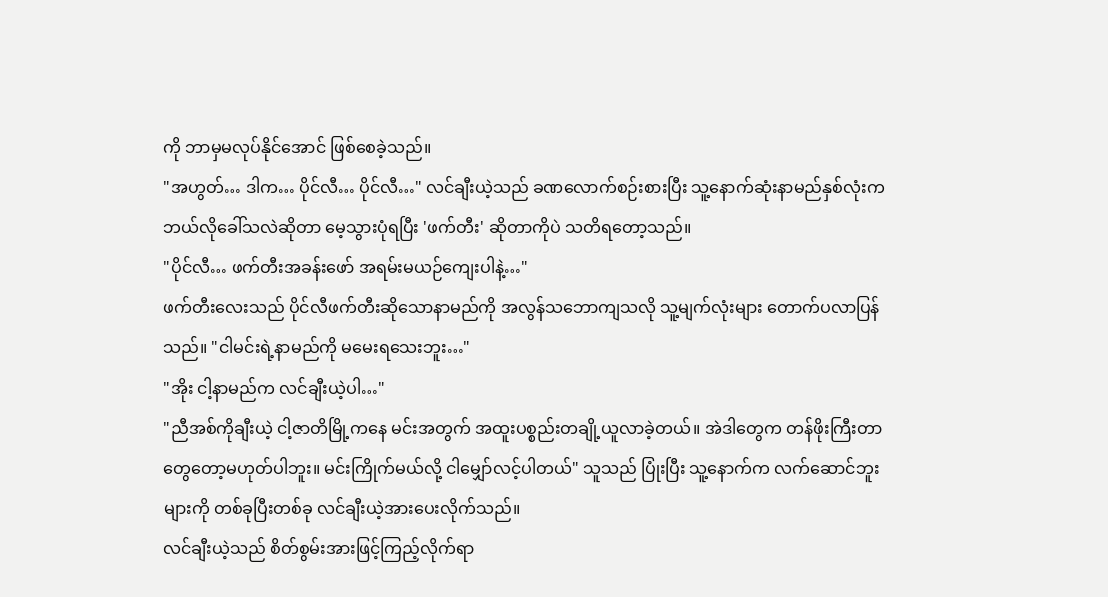ကို ဘာမှမလုပ်နိုင်အောင် ဖြစ်စေခဲ့သည်။
"အဟွတ်… ဒါက… ပိုင်လီ… ပိုင်လီ…" လင်ချီးယဲ့သည် ခဏလောက်စဉ်းစားပြီး သူ့နောက်ဆုံးနာမည်နှစ်လုံးက ဘယ်လိုခေါ်သလဲဆိုတာ မေ့သွားပုံရပြီး 'ဖက်တီး' ဆိုတာကိုပဲ သတိရတော့သည်။
"ပိုင်လီ… ဖက်တီးအခန်းဖော် အရမ်းမယဉ်ကျေးပါနဲ့…"
ဖက်တီးလေးသည် ပိုင်လီဖက်တီးဆိုသောနာမည်ကို အလွန်သဘောကျသလို သူ့မျက်လုံးများ တောက်ပလာပြန်သည်။ "ငါမင်းရဲ့နာမည်ကို မမေးရသေးဘူး…"
"အိုး ငါ့နာမည်က လင်ချီးယဲ့ပါ…"
"ညီအစ်ကိုချီးယဲ့ ငါ့ဇာတိမြို့ကနေ မင်းအတွက် အထူးပစ္စည်းတချို့ယူလာခဲ့တယ်။ အဲဒါတွေက တန်ဖိုးကြီးတာတွေတော့မဟုတ်ပါဘူး။ မင်းကြိုက်မယ်လို့ ငါမျှော်လင့်ပါတယ်" သူသည် ပြုံးပြီး သူ့နောက်က လက်ဆောင်ဘူးများကို တစ်ခုပြီးတစ်ခု လင်ချီးယဲ့အားပေးလိုက်သည်။
လင်ချီးယဲ့သည် စိတ်စွမ်းအားဖြင့်ကြည့်လိုက်ရာ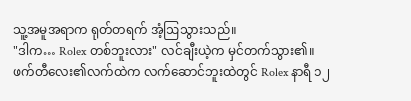သူ့အမူအရာက ရုတ်တရက် အံ့ဩသွားသည်။
"ဒါက… Rolex တစ်ဘူးလား" လင်ချီးယဲ့က မှင်တက်သွား၏။
ဖက်တီလေး၏လက်ထဲက လက်ဆောင်ဘူးထဲတွင် Rolex နာရီ ၁၂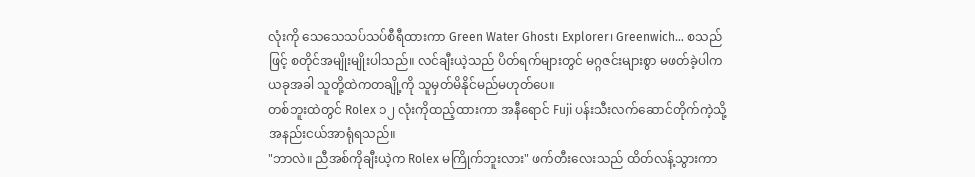လုံးကို သေသေသပ်သပ်စီရီထားကာ Green Water Ghost၊ Explorer၊ Greenwich… စသည်ဖြင့် စတိုင်အမျိုးမျိုးပါသည်။ လင်ချီးယဲ့သည် ပိတ်ရက်များတွင် မဂ္ဂဇင်းများစွာ မဖတ်ခဲ့ပါက ယခုအခါ သူတို့ထဲကတချို့ကို သူမှတ်မိနိုင်မည်မဟုတ်ပေ။
တစ်ဘူးထဲတွင် Rolex ၁၂ လုံးကိုထည့်ထားကာ အနီရောင် Fuji ပန်းသီးလက်ဆောင်တိုက်ကဲ့သို့ အနည်းငယ်အာရုံရသည်။
"ဘာလဲ။ ညီအစ်ကိုချီးယဲ့က Rolex မကြိုက်ဘူးလား" ဖက်တီးလေးသည် ထိတ်လန့်သွားကာ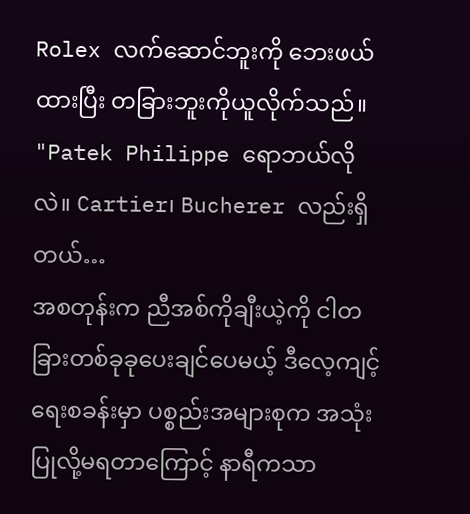Rolex လက်ဆောင်ဘူးကို ဘေးဖယ်ထားပြီး တခြားဘူးကိုယူလိုက်သည်။ "Patek Philippe ရောဘယ်လိုလဲ။ Cartier၊ Bucherer လည်းရှိတယ်…
အစတုန်းက ညီအစ်ကိုချီးယဲ့ကို ငါတခြားတစ်ခုခုပေးချင်ပေမယ့် ဒီလေ့ကျင့်ရေးစခန်းမှာ ပစ္စည်းအများစုက အသုံးပြုလို့မရတာကြောင့် နာရီကသာ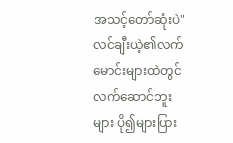အသင့်တော်ဆုံးပဲ"
လင်ချီးယဲ့၏လက်မောင်းများထဲတွင် လက်ဆောင်ဘူးများ ပို၍များပြား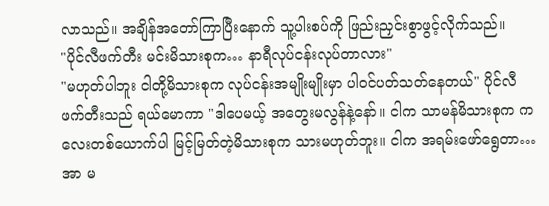လာသည်။ အချိန်အတော်ကြာပြီးနောက် သူ့ပါးစပ်ကို ဖြည်းညှင်းစွာဖွင့်လိုက်သည်။
"ပိုင်လီဖက်တီး မင်းမိသားစုက… နာရီလုပ်ငန်းလုပ်တာလား"
"မဟုတ်ပါဘူး ငါတို့မိသားစုက လုပ်ငန်းအမျိုးမျိုးမှာ ပါဝင်ပတ်သတ်နေတယ်" ပိုင်လီဖက်တီးသည် ရယ်မောကာ "ဒါပေမယ့် အတွေးမလွန်နဲ့နော်။ ငါက သာမန်မိသားစုက ကလေးတစ်ယောက်ပါ မြင့်မြတ်တဲ့မိသားစုက သားမဟုတ်ဘူး။ ငါက အရမ်းဖော်ရွေတာ… အာ မ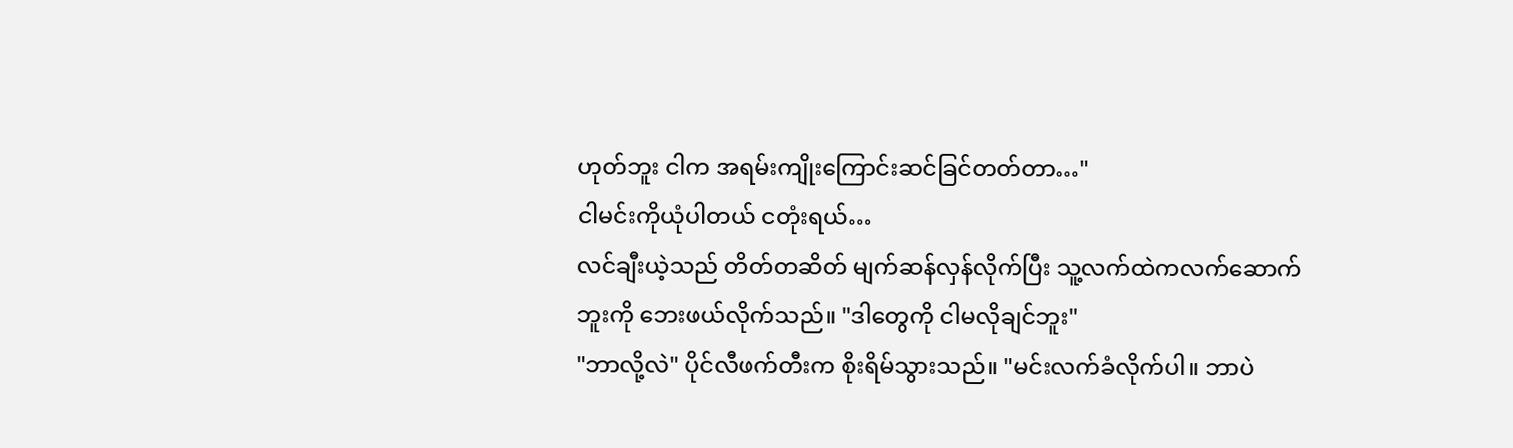ဟုတ်ဘူး ငါက အရမ်းကျိုးကြောင်းဆင်ခြင်တတ်တာ…"
ငါမင်းကိုယုံပါတယ် ငတုံးရယ်…
လင်ချီးယဲ့သည် တိတ်တဆိတ် မျက်ဆန်လှန်လိုက်ပြီး သူ့လက်ထဲကလက်ဆောက်ဘူးကို ဘေးဖယ်လိုက်သည်။ "ဒါတွေကို ငါမလိုချင်ဘူး"
"ဘာလို့လဲ" ပိုင်လီဖက်တီးက စိုးရိမ်သွားသည်။ "မင်းလက်ခံလိုက်ပါ။ ဘာပဲ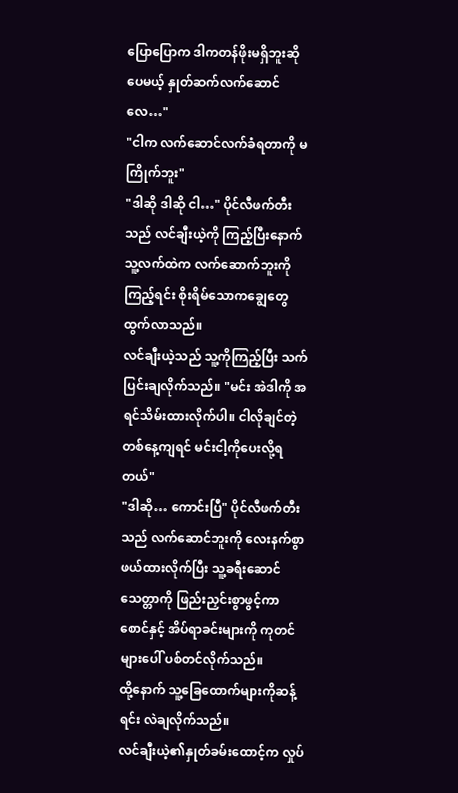ပြောပြောက ဒါကတန်ဖိုးမရှိဘူးဆိုပေမယ့် နှုတ်ဆက်လက်ဆောင်လေ…"
"ငါက လက်ဆောင်လက်ခံရတာကို မကြိုက်ဘူး"
"ဒါဆို ဒါဆို ငါ…" ပိုင်လီဖက်တီးသည် လင်ချီးယဲ့ကို ကြည့်ပြီးနောက် သူ့လက်ထဲက လက်ဆောက်ဘူးကို ကြည့်ရင်း စိုးရိမ်သောကချွေတွေထွက်လာသည်။
လင်ချီးယဲ့သည် သူ့ကိုကြည့်ပြီး သက်ပြင်းချလိုက်သည်။ "မင်း အဲဒါကို အရင်သိမ်းထားလိုက်ပါ။ ငါလိုချင်တဲ့တစ်နေ့ကျရင် မင်းငါ့ကိုပေးလို့ရတယ်"
"ဒါဆို… ကောင်းပြီ" ပိုင်လီဖက်တီးသည် လက်ဆောင်ဘူးကို လေးနက်စွာ ဖယ်ထားလိုက်ပြီး သူ့ခရီးဆောင်သေတ္တာကို ဖြည်းညှင်းစွာဖွင့်ကာ စောင်နှင့် အိပ်ရာခင်းများကို ကုတင်များပေါ် ပစ်တင်လိုက်သည်။
ထို့နောက် သူ့ခြေထောက်များကိုဆန့်ရင်း လဲချလိုက်သည်။
လင်ချီးယဲ့၏နှုတ်ခမ်းထောင့်က လှုပ်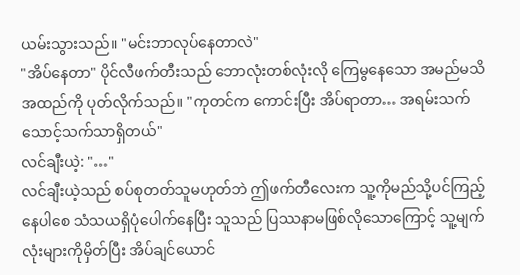ယမ်းသွားသည်။ "မင်းဘာလုပ်နေတာလဲ"
"အိပ်နေတာ" ပိုင်လီဖက်တီးသည် ဘောလုံးတစ်လုံးလို ကြေမွနေသော အမည်မသိအထည်ကို ပုတ်လိုက်သည်။ "ကုတင်က ကောင်းပြီး အိပ်ရာတာ… အရမ်းသက်သောင့်သက်သာရှိတယ်"
လင်ချီးယဲ့: "…"
လင်ချီးယဲ့သည် စပ်စုတတ်သူမဟုတ်ဘဲ ဤဖက်တီလေးက သူ့ကိုမည်သို့ပင်ကြည့်နေပါစေ သံသယရှိပုံပေါက်နေပြီး သူသည် ပြဿနာမဖြစ်လိုသောကြောင့် သူ့မျက်လုံးများကိုမှိတ်ပြီး အိပ်ချင်ယောင်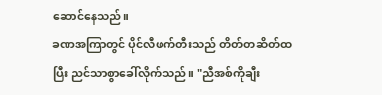ဆောင်နေသည်။
ခဏအကြာတွင် ပိုင်လီဖက်တီးသည် တိတ်တဆိတ်ထပြီး ညင်သာစွာခေါ်လိုက်သည်။ "ညီအစ်ကိုချီး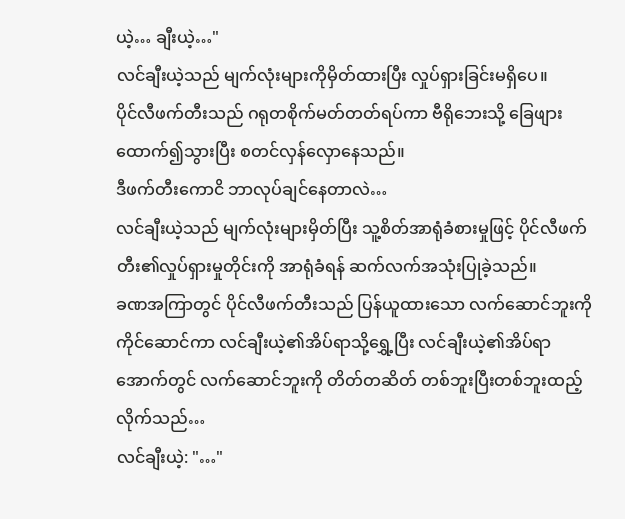ယဲ့… ချီးယဲ့…"
လင်ချီးယဲ့သည် မျက်လုံးများကိုမှိတ်ထားပြီး လှုပ်ရှားခြင်းမရှိပေ။
ပိုင်လီဖက်တီးသည် ဂရုတစိုက်မတ်တတ်ရပ်ကာ ဗီရိုဘေးသို့ ခြေဖျားထောက်၍သွားပြီး စတင်လှန်လှောနေသည်။
ဒီဖက်တီးကောငိ ဘာလုပ်ချင်နေတာလဲ…
လင်ချီးယဲ့သည် မျက်လုံးများမှိတ်ပြီး သူ့စိတ်အာရုံခံစားမှုဖြင့် ပိုင်လီဖက်တီး၏လှုပ်ရှားမှုတိုင်းကို အာရုံခံရန် ဆက်လက်အသုံးပြုခဲ့သည်။
ခဏအကြာတွင် ပိုင်လီဖက်တီးသည် ပြန်ယူထားသော လက်ဆောင်ဘူးကိုကိုင်ဆောင်ကာ လင်ချီးယဲ့၏အိပ်ရာသို့ရွှေ့ပြီး လင်ချီးယဲ့၏အိပ်ရာအောက်တွင် လက်ဆောင်ဘူးကို တိတ်တဆိတ် တစ်ဘူးပြီးတစ်ဘူးထည့်လိုက်သည်…
လင်ချီးယဲ့: "…"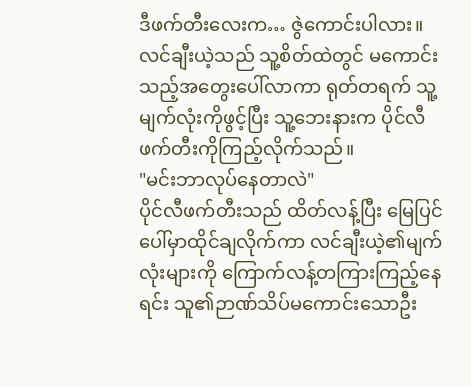ဒီဖက်တီးလေးက… ဇွဲကောင်းပါလား။
လင်ချီးယဲ့သည် သူ့စိတ်ထဲတွင် မကောင်းသည့်အတွေးပေါ်လာကာ ရုတ်တရက် သူ့မျက်လုံးကိုဖွင့်ပြီး သူ့ဘေးနားက ပိုင်လီဖက်တီးကိုကြည့်လိုက်သည်။
"မင်းဘာလုပ်နေတာလဲ"
ပိုင်လီဖက်တီးသည် ထိတ်လန့်ပြီး မြေပြင်ပေါ်မှာထိုင်ချလိုက်ကာ လင်ချီးယဲ့၏မျက်လုံးများကို ကြောက်လန့်တကြားကြည့်နေရင်း သူ၏ဉာဏ်သိပ်မကောင်းသောဦး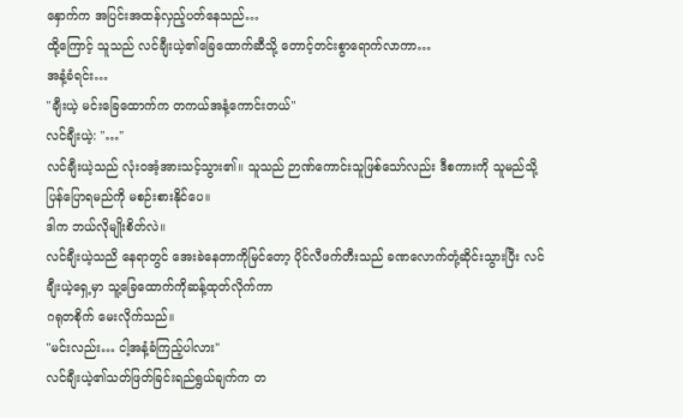နှောက်က အပြင်းအထန်လှည့်ပတ်နေသည်…
ထို့ကြောင့် သူသည် လင်ချီးယဲ့၏ခြေထောက်ဆီသို့ တောင့်တင်းစွာရောက်လာကာ…
အနံ့ခံရင်း…
"ချီးယဲ့ မင်းခြေထောက်က တကယ်အနံ့ကောင်းတယ်"
လင်ချီးယဲ့: "…"
လင်ချီးယဲ့သည် လုံးဝအံ့အားသင့်သွား၏။ သူသည် ဉာဏ်ကောင်းသူဖြစ်သော်လည်း ဒီစကားကို သူမည်သို့ပြန်ပြောရမည်ကို မစဉ်းစားနိုင်ပေ။
ဒါက ဘယ်လိုမျိုးစိတ်လဲ။
လင်ချီးယဲ့သညိ နေရာတွင် အေးခဲနေတာကိုမြင်တော့ ပိုင်လီဖက်တီးသည် ခဏလောက်တုံ့ဆိုင်းသွားပြီး လင်ချီးယဲ့ရှေ့မှာ သူ့ခြေထောက်ကိုဆန့်ထုတ်လိုက်ကာ
ဂရုတစိုက် မေးလိုက်သည်။
"မင်းလည်း… ငါ့အနံ့ခံကြည့်ပါလား"
လင်ချီးယဲ့၏သတ်ဖြတ်ခြင်းရည်ရွယ်ချက်က တ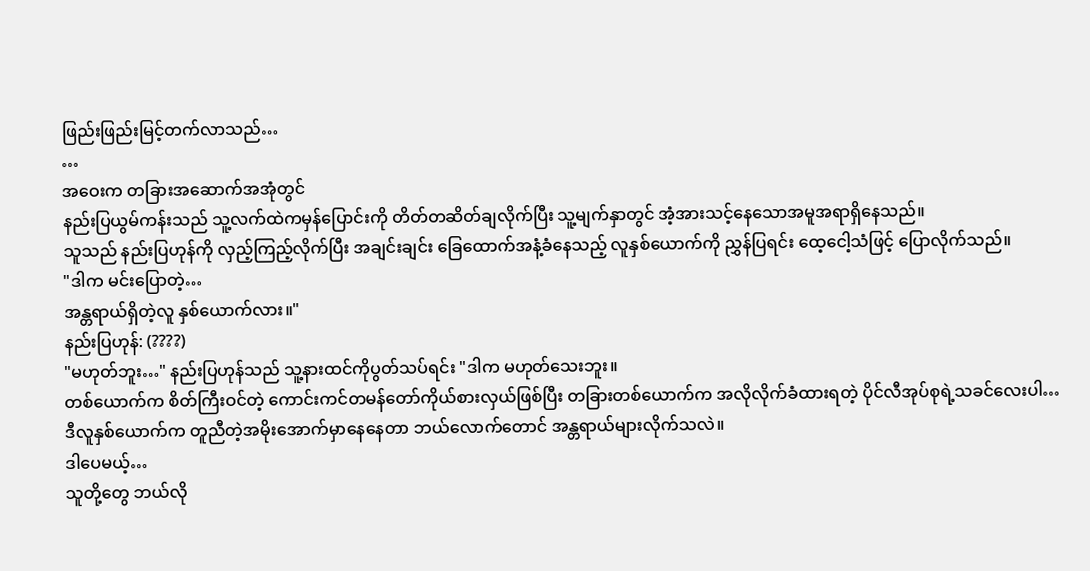ဖြည်းဖြည်းမြင့်တက်လာသည်…
…
အဝေးက တခြားအဆောက်အအုံတွင်
နည်းပြယွမ်ကန်းသည် သူ့လက်ထဲကမှန်ပြောင်းကို တိတ်တဆိတ်ချလိုက်ပြီး သူ့မျက်နှာတွင် အံ့အားသင့်နေသောအမူအရာရှိနေသည်။
သူသည် နည်းပြဟုန်ကို လှည့်ကြည့်လိုက်ပြီး အချင်းချင်း ခြေထောက်အနံ့ခံနေသည့် လူနှစ်ယောက်ကို ညွှန်ပြရင်း ထေ့ငေါ့သံဖြင့် ပြောလိုက်သည်။
"ဒါက မင်းပြောတဲ့…
အန္တရာယ်ရှိတဲ့လူ နှစ်ယောက်လား။"
နည်းပြဟုန်: (????)
"မဟုတ်ဘူး…" နည်းပြဟုန်သည် သူ့နားထင်ကိုပွတ်သပ်ရင်း "ဒါက မဟုတ်သေးဘူး။
တစ်ယောက်က စိတ်ကြီးဝင်တဲ့ ကောင်းကင်တမန်တော်ကိုယ်စားလှယ်ဖြစ်ပြီး တခြားတစ်ယောက်က အလိုလိုက်ခံထားရတဲ့ ပိုင်လီအုပ်စုရဲ့သခင်လေးပါ…
ဒီလူနှစ်ယောက်က တူညီတဲ့အမိုးအောက်မှာနေနေတာ ဘယ်လောက်တောင် အန္တရာယ်များလိုက်သလဲ။
ဒါပေမယ့်…
သူတို့တွေ ဘယ်လို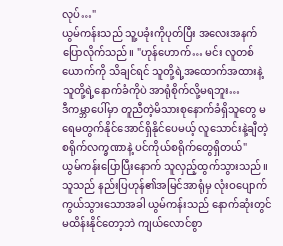လုပ်…"
ယွမ်ကန်းသည် သူ့ပခုံးကိုပုတ်ပြီး အလေးအနက်ပြောလိုက်သည်။ "ဟုန်ဟောက်… မင်း လူတစ်ယောက်ကို သိချင်ရင် သူတို့ရဲ့အထောက်အထားနဲ့ သူတို့ရဲ့နောက်ခံကိုပဲ အာရုံစိုက်လို့မရဘူး…
ဒီကမ္ဘာပေါ်မှာ တူညီတဲ့မိသားစုနောက်ခံရှိသူတွေ မရေမတွက်နိုင်အောင်ရှိနိုင်ပေမယ့် လူသောင်းနဲ့ချီတဲ့ စရိုက်လက္ခဏာနဲ့ ပင်ကိုယ်စရိုက်တွေရှိတယ်"
ယွမ်ကန်းပြောပြီးနောက် သူလှည့်ထွက်သွားသည်။
သူသည် နည်းပြဟုန်၏အမြင်အာရုံမှ လုံးဝပျောက်ကွယ်သွားသောအခါ ယွမ်ကန်းသည် နောက်ဆုံးတွင် မထိန်းနိုင်တော့ဘဲ ကျယ်လောင်စွာ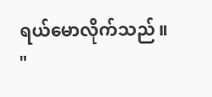ရယ်မောလိုက်သည်။
"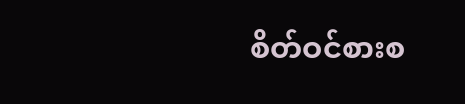စိတ်ဝင်စားစ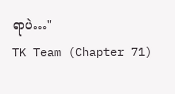ရာပဲ…"
TK Team (Chapter 71)